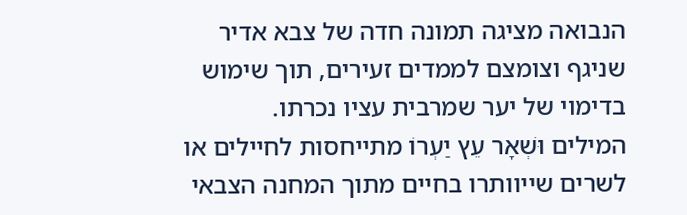הנבואה מציגה תמונה חדה של צבא אדיר שניגף וצומצם לממדים זעירים, תוך שימוש בדימוי של יער שמרבית עציו נכרתו.
המילים וּשְׁאָר עֵץ יַעְרוֹ מתייחסות לחיילים או לשרים שייוותרו בחיים מתוך המחנה הצבאי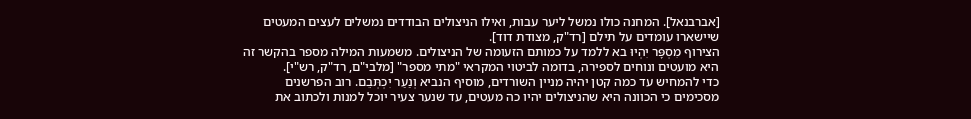[אברבנאל]. המחנה כולו נמשל ליער עבות, ואילו הניצולים הבודדים נמשלים לעצים המעטים שיישארו עומדים על תילם [רד"ק, מצודת דוד].
הצירוף מִסְפָּר יִהְיוּ בא ללמד על כמותם הזעומה של הניצולים. משמעות המילה מספר בהקשר זה היא מועטים ונוחים לספירה, בדומה לביטוי המקראי "מתי מספר" [מלבי"ם, רד"ק, רש"י].
כדי להמחיש עד כמה קטן יהיה מניין השורדים, מוסיף הנביא וְנַעַר יִכְתְּבֵם. רוב הפרשנים מסכימים כי הכוונה היא שהניצולים יהיו כה מעטים, עד שנער צעיר יוכל למנות ולכתוב את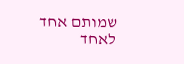שמותם אחד לאחד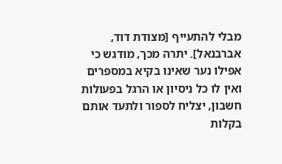מבלי להתעייף [מצודת דוד, אברבנאל]. יתרה מכך, מודגש כי אפילו נער שאינו בקיא במספרים ואין לו כל ניסיון או הרגל בפעולות חשבון, יצליח לספור ולתעד אותם בקלות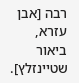רבה [אבן עזרא, ביאור שטיינזלץ].